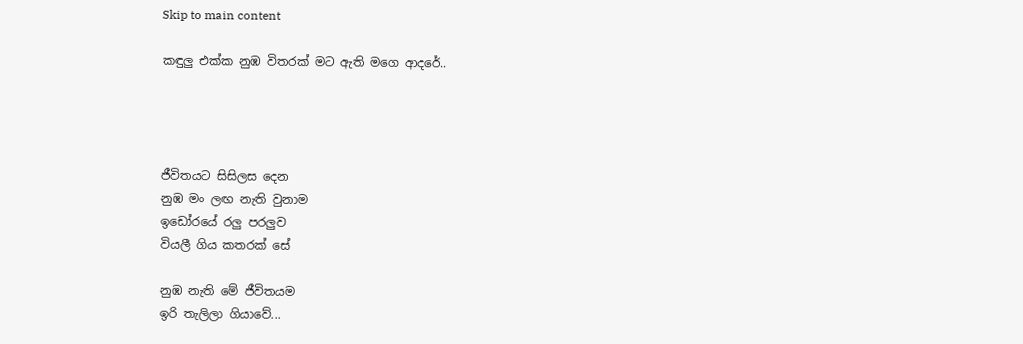Skip to main content

කඳුලු එක්ක නුඹ විතරක් මට ඇති මගෙ ආදරේ..




ජීවිතයට සිසිලස දෙන
නුඹ මං ලඟ නැති වුනාම
ඉඩෝරයේ රලු පරලුව
වියලී ගිය කතරක් සේ

නුඹ නැති මේ ජීවිතයම
ඉරි තැලිලා ගියාවේ...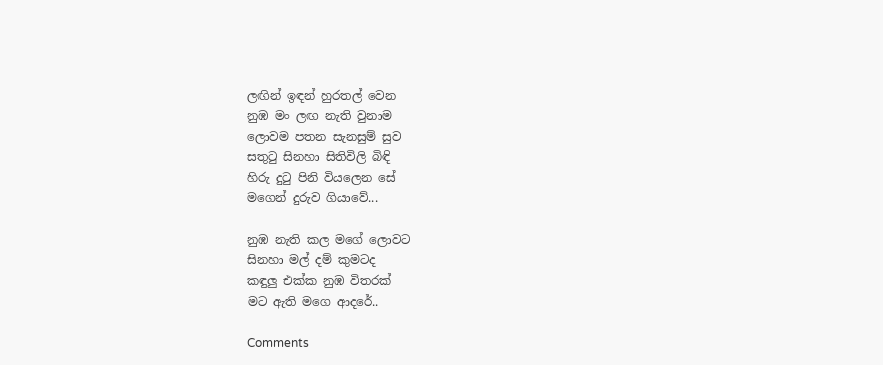ලඟින් ඉඳන් හුරතල් වෙන
නුඹ මං ලඟ නැති වුනාම
ලොවම පතන සැනසුම් සුව
සතුටු සිනහා සිතිවිලි බිඳි
හිරු දුටු පිනි වියලෙන සේ
මගෙන් දුරුව ගියාවේ...

නුඹ නැති කල මගේ ලොවට
සිනහා මල් දම් කුමටද
කඳුලු එක්ක නුඹ විතරක්
මට ඇති මගෙ ආදරේ..

Comments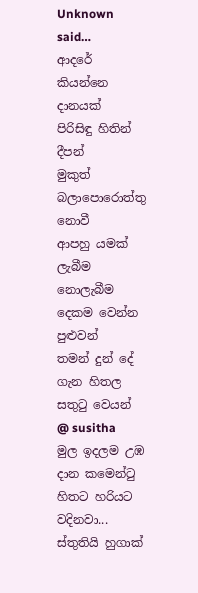Unknown said…
ආදරේ කියන්නෙ දානයක්
පිරිසිඳු හිතින් දීපන්
මුකුත් බලාපොරොත්තු නොවී
ආපහු යමක් ලැබීම නොලැබීම
දෙකම වෙන්න පුළුවන්
තමන් දුන් දේ ගැන හිතල සතුටු වෙයන්
@ susitha
මුල ඉදලම උඹ දාන කමෙන්ටු හිතට හරියට වදිනවා... ස්තුතියි හුගාක්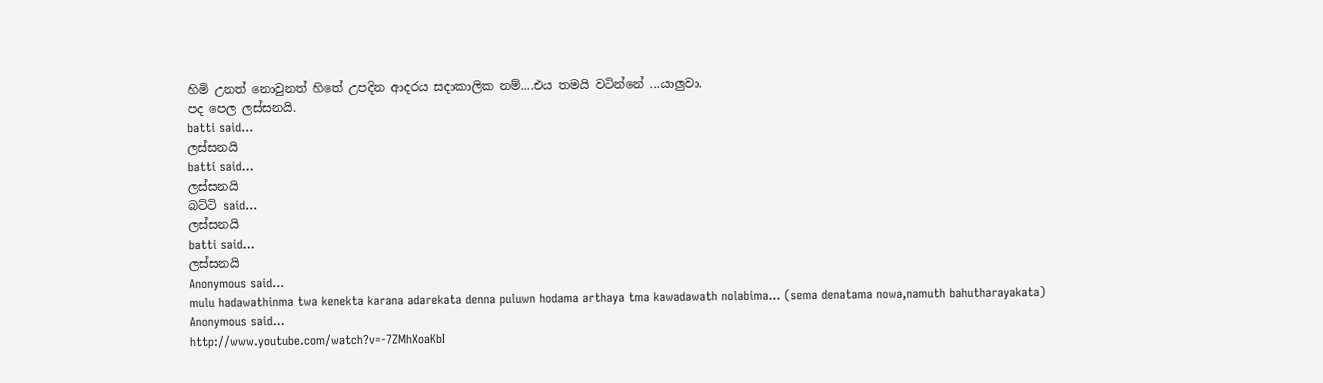හිමි උනත් නොවුනත් හිතේ උපදින ආදරය සදාකාලික නම්....එය තමයි වටින්නේ ...යාලුවා.
පද පෙල ලස්සනයි.
batti said…
ලස්සනයි
batti said…
ලස්සනයි
බට්ටි said…
ලස්සනයි
batti said…
ලස්සනයි
Anonymous said…
mulu hadawathinma twa kenekta karana adarekata denna puluwn hodama arthaya tma kawadawath nolabima... (sema denatama nowa,namuth bahutharayakata)
Anonymous said…
http://www.youtube.com/watch?v=-7ZMhXoaKbI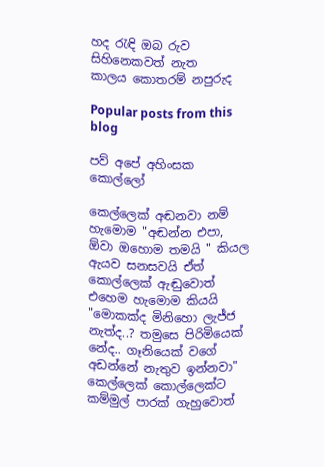හද රැඳි ඔබ රුව සිහිනෙකවත් නැත
කාලය කොතරම් නපුරුද

Popular posts from this blog

පව් අපේ අහිංසක කොල්ලෝ

කෙල්ලෙක් අඬනවා නම් හැමොම "අඬන්න එපා, ඕවා ඔහොම තමයි " කියල ඇයව සනසවයි ඒත් කොල්ලෙක් ඇඬුවොත් එහෙම හැමොම කියයි "මොකක්ද මිනිහො ලැජ්ජ නැත්ද..? තමුසෙ පිරිමියෙක් නේද.. ගෑනියෙක් වගේ අඩන්නේ නැතුව ඉන්නවා" කෙල්ලෙක් කොල්ලෙක්ට කම්මුල් පාරක් ගැහුවොත්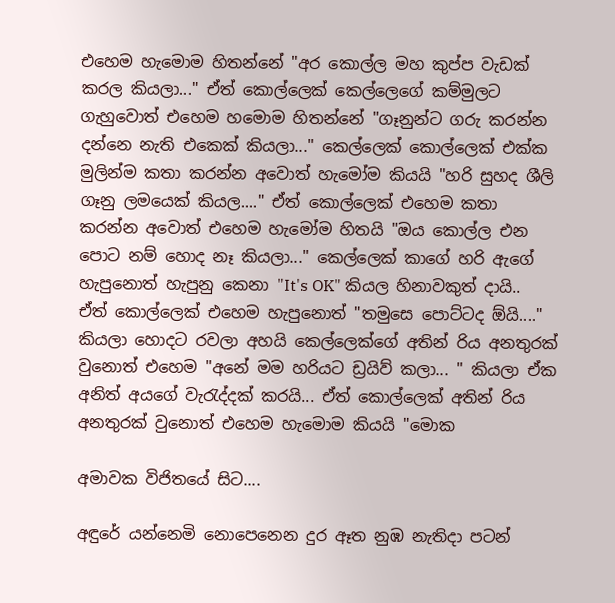එහෙම හැමොම හිතන්නේ "අර කොල්ල මහ කුප්ප වැඩක් කරල කියලා..." ඒත් කොල්ලෙක් කෙල්ලෙගේ කම්මුලට ගැහුවොත් එහෙම හමොම හිතන්නේ "ගෑනුන්ට ගරු කරන්න දන්නෙ නැති එකෙක් කියලා..." කෙල්ලෙක් කොල්ලෙක් එක්ක මුලින්ම කතා කරන්න අවොත් හැමෝම කියයි "හරි සුහද ශීලි ගෑනු ලමයෙක් කියල...." ඒත් කොල්ලෙක් එහෙම කතා කරන්න අවොත් එහෙම හැමෝම හිතයි "ඔය කොල්ල එන පොට නම් හොද නෑ කියලා..." කෙල්ලෙක් කාගේ හරි ඇගේ හැපුනොත් හැපුනු කෙනා "It's OK" කියල හිනාවකුත් දායි.. ඒත් කොල්ලෙක් එහෙම හැපුනොත් "තමුසෙ පොට්ටද ඕයි...." කියලා හොදට රවලා අහයි කෙල්ලෙක්ගේ අතින් රිය අනතුරක් වුනොත් එහෙම "අනේ මම හරියට ඩ්‍රයිව් කලා... " කියලා ඒක අනිත් අයගේ වැරැද්දක් කරයි... ඒත් කොල්ලෙක් අතින් රිය අනතුරක් වුනොත් එහෙම හැමොම කියයි "මොක

අමාවක විජිතයේ සිට....

අඳුරේ යන්නෙමි නොපෙනෙන දුර ඈත නුඹ නැතිදා පටන්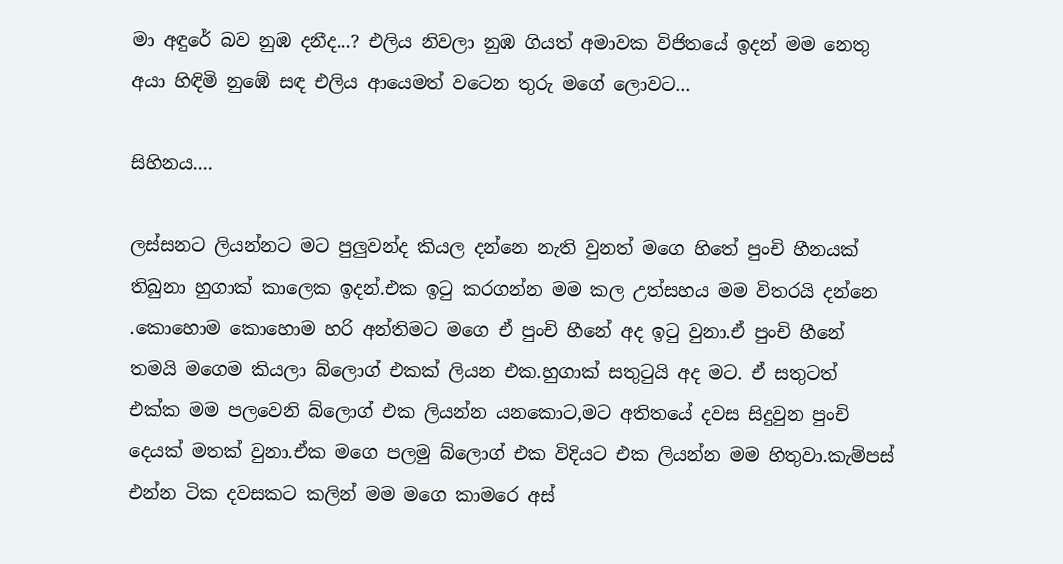මා අඳුරේ බව නුඹ දනීද...? එලිය නිවලා නුඹ ගියත් අමාවක විජිතයේ ඉදන් මම නෙතු අයා හිඳිමි නුඹේ සඳ එලිය ආයෙමත් වටෙන තුරු මගේ ලොවට...

සිහිනය....

ලස්සනට ලියන්නට මට පුලුවන්ද කියල දන්නෙ නැති වුනත් මගෙ හිතේ පුංචි හීනයක් තිබුනා හුගාක් කාලෙක ඉදන්.එක ඉටු කරගන්න මම කල උත්සහය මම විතරයි දන්නෙ .කොහොම කොහොම හරි අන්තිමට මගෙ ඒ පුංචි හීනේ අද ඉටු වුනා.ඒ පුංචි හීනේ තමයි මගෙම කියලා බ්ලොග් එකක් ලියන එක.හුගාක් සතුටුයි අද මට. ඒ සතුටත් එක්ක මම පලවෙනි බ්ලොග් එක ලියන්න යනකොට,මට අතිතයේ දවස සිදුවුන පුංචි දෙයක් මතක් වුනා.ඒක මගෙ පලමු බ්ලොග් එක විදියට එක ලියන්න මම හිතුවා.කැම්පස් එන්න ටික දවසකට කලින් මම මගෙ කාමරෙ අස්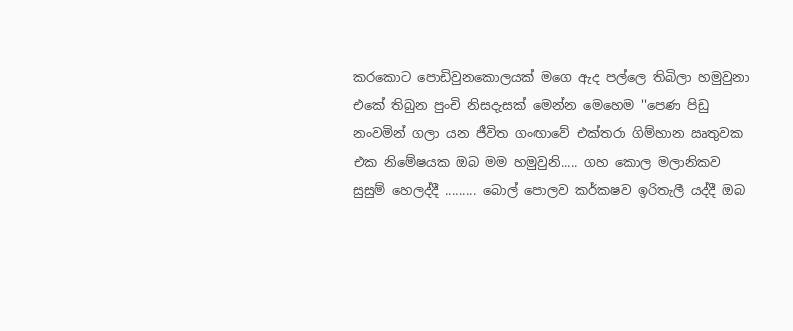කරකොට පොඩිවුනකොලයක් මගෙ ඇද පල්ලෙ තිබිලා හමුවුනා එකේ තිබුන පුංචි නිසදැසක් මෙන්න මෙහෙම ''පෙණ පිඩු නංවමින් ගලා යන ජීවිත ගංඟාවේ එක්තරා ගිම්හාන ඍතුවක එක නිමේෂයක ඔබ මම හමුවුනි..... ගහ කොල මලානිකව සුසුම් හෙලද්දී ......... බොල් පොලව කර්කෂව ඉරිතැලී යද්දී ඔබ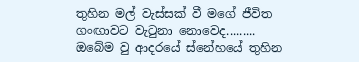තුහින මල් වැස්සක් වී මගේ ජීවිත ගංඟාවට වැටුනා නොවෙද......... ඔබේම වු ආදරයේ ස්නේහයේ තුහින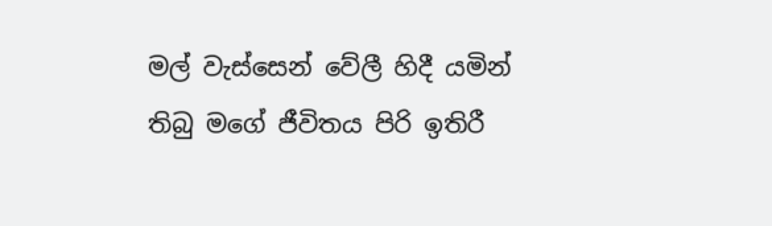මල් වැස්සෙන් වේලී හිදී යමින් තිබු මගේ ජීවිතය පිරි ඉතිරී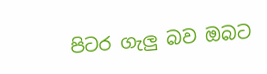පිටර ගැලු බව ඔබට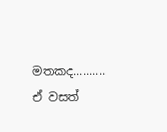මතකද.......... ඒ වසත්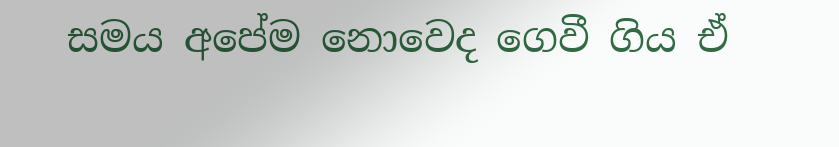සමය අපේම නොවෙද ගෙවී ගිය ඒ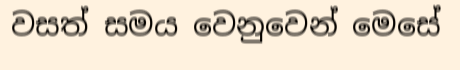වසත් සමය වෙනුවෙන් මෙසේ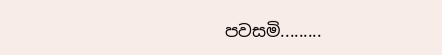පවසමි.........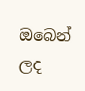ඔබෙන් ලද